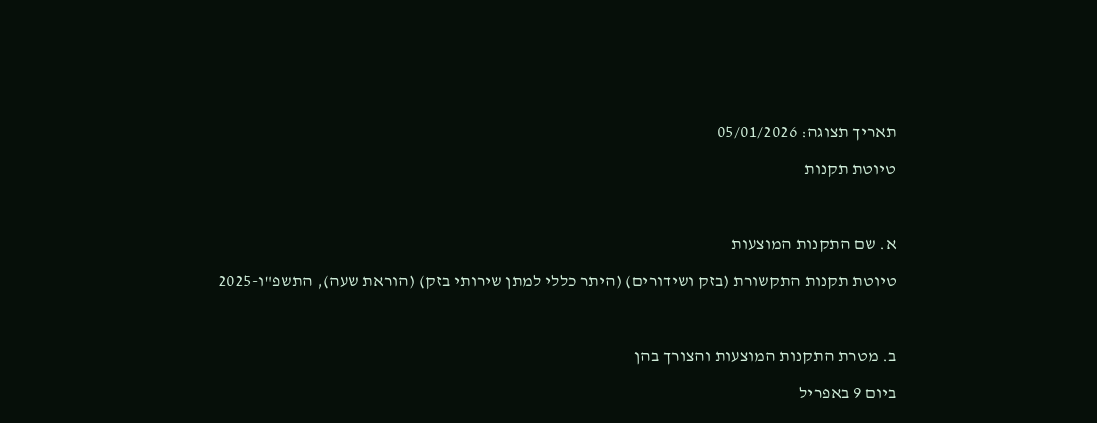תאריך תצוגה: 05/01/2026

טיוטת תקנות



א. שם התקנות המוצעות

טיוטת תקנות התקשורת (בזק ושידורים) (היתר כללי למתן שירותי בזק) (הוראת שעה), התשפ"ו-2025



ב. מטרת התקנות המוצעות והצורך בהן

ביום 9 באפריל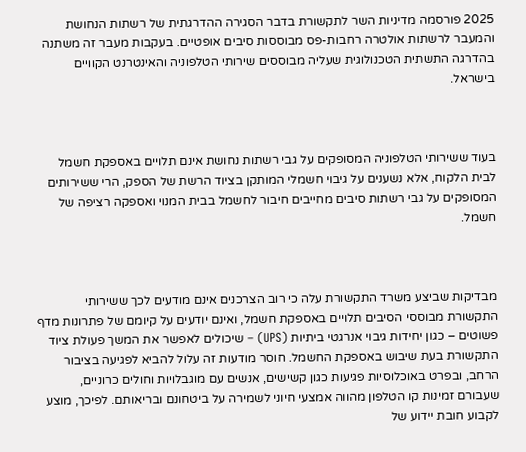2025 פורסמה מדיניות השר לתקשורת בדבר הסגירה ההדרגתית של רשתות הנחושת והמעבר לרשתות אולטרה רחבות-פס מבוססות סיבים אופטיים. בעקבות מעבר זה משתנה בהדרגה התשתית הטכנולוגית שעליה מבוססים שירותי הטלפוניה והאינטרנט הקוויים בישראל.



בעוד ששירותי הטלפוניה המסופקים על גבי רשתות נחושת אינם תלויים באספקת חשמל לבית הלקוח, אלא נשענים על גיבוי חשמלי המותקן בציוד הרשת של הספק, הרי ששירותים המסופקים על גבי רשתות סיבים מחייבים חיבור לחשמל בבית המנוי ואספקה רציפה של חשמל.



מבדיקות שביצע משרד התקשורת עלה כי רוב הצרכנים אינם מודעים לכך ששירותי התקשורת מבוססי הסיבים תלויים באספקת חשמל, ואינם יודעים על קיומם של פתרונות מדף פשוטים – כגון יחידות גיבוי אנרגטי ביתיות (UPS) – שיכולים לאפשר את המשך פעולת ציוד התקשורת בעת שיבוש באספקת החשמל. חוסר מודעות זה עלול להביא לפגיעה בציבור הרחב, ובפרט באוכלוסיות פגיעות כגון קשישים, אנשים עם מוגבלויות וחולים כרוניים, שעבורם זמינות קו הטלפון מהווה אמצעי חיוני לשמירה על ביטחונם ובריאותם. לפיכך, מוצע לקבוע חובת יידוע של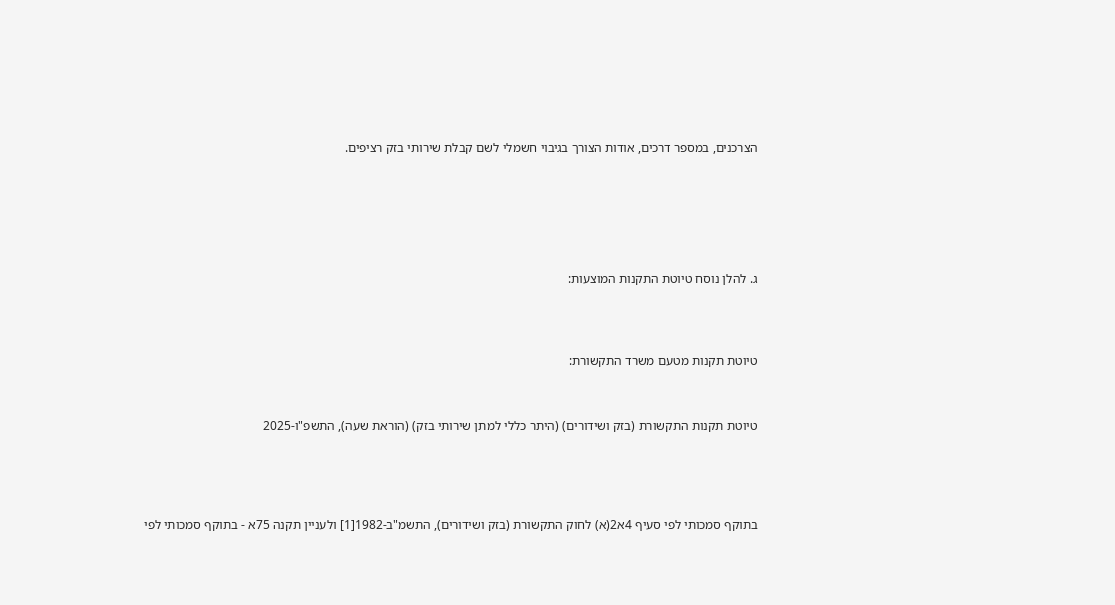הצרכנים, במספר דרכים, אודות הצורך בגיבוי חשמלי לשם קבלת שירותי בזק רציפים.







ג. להלן נוסח טיוטת התקנות המוצעות:




טיוטת תקנות מטעם משרד התקשורת:



טיוטת תקנות התקשורת (בזק ושידורים) (היתר כללי למתן שירותי בזק) (הוראת שעה), התשפ"ו-2025





בתוקף סמכותי לפי סעיף 4א2(א) לחוק התקשורת (בזק ושידורים), התשמ"ב-1982[1] ולעניין תקנה 75א - בתוקף סמכותי לפי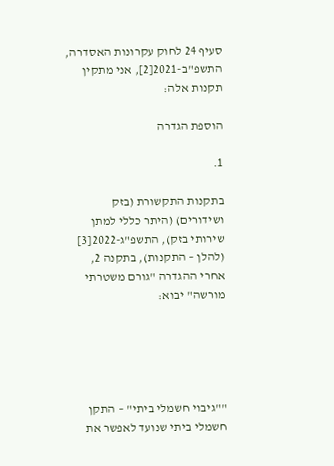סעיף 24 לחוק עקרונות האסדרה, התשפ"ב-2021[2], אני מתקין תקנות אלה:

הוספת הגדרה

1.

בתקנות התקשורת (בזק ושידורים) (היתר כללי למתן שירותי בזק), התשפ"ג-2022[3] (להלן – התקנות), בתקנה 2, אחרי ההגדרה "גורם משטרתי מורשה" יבוא:





""גיבוי חשמלי ביתי" – התקן חשמלי ביתי שנועד לאפשר את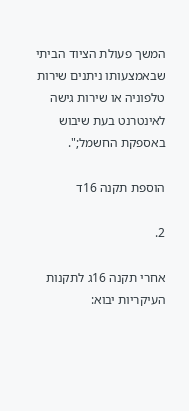המשך פעולת הציוד הביתי שבאמצעותו ניתנים שירות טלפוניה או שירות גישה לאינטרנט בעת שיבוש באספקת החשמל;".

הוספת תקנה 16ד

2.

אחרי תקנה 16ג לתקנות העיקריות יבוא: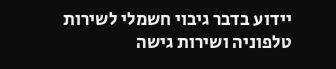יידוע בדבר גיבוי חשמלי לשירות טלפוניה ושירות גישה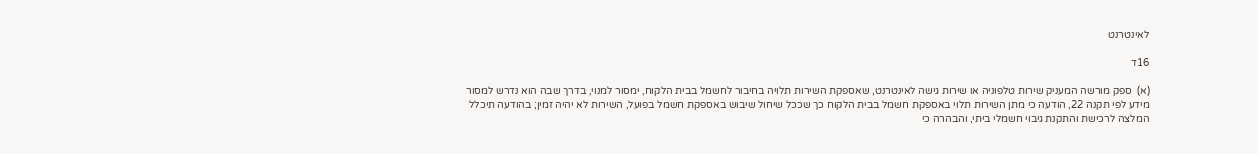לאינטרנט

16ד

(א)  ספק מורשה המעניק שירות טלפוניה או שירות גישה לאינטרנט, שאספקת השירות תלויה בחיבור לחשמל בבית הלקוח, ימסור למנוי, בדרך שבה הוא נדרש למסור מידע לפי תקנה 22, הודעה כי מתן השירות תלוי באספקת חשמל בבית הלקוח כך שככל שיחול שיבוש באספקת חשמל בפועל, השירות לא יהיה זמין; בהודעה תיכלל המלצה לרכישת והתקנת גיבוי חשמלי ביתי, והבהרה כי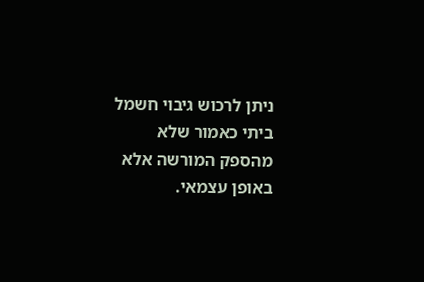ניתן לרכוש גיבוי חשמל ביתי כאמור שלא מהספק המורשה אלא באופן עצמאי.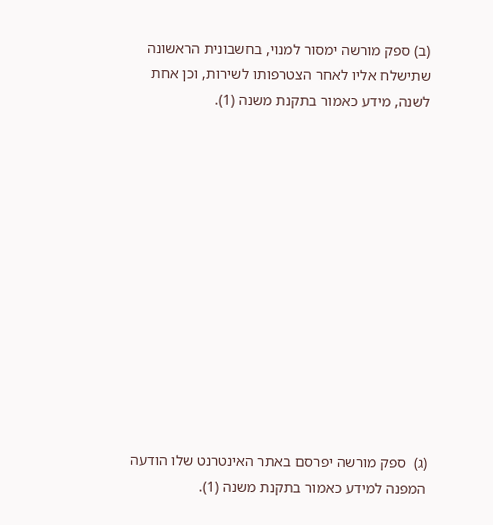(ב) ספק מורשה ימסור למנוי, בחשבונית הראשונה שתישלח אליו לאחר הצטרפותו לשירות, וכן אחת לשנה, מידע כאמור בתקנת משנה (1).













(ג)  ספק מורשה יפרסם באתר האינטרנט שלו הודעה המפנה למידע כאמור בתקנת משנה (1).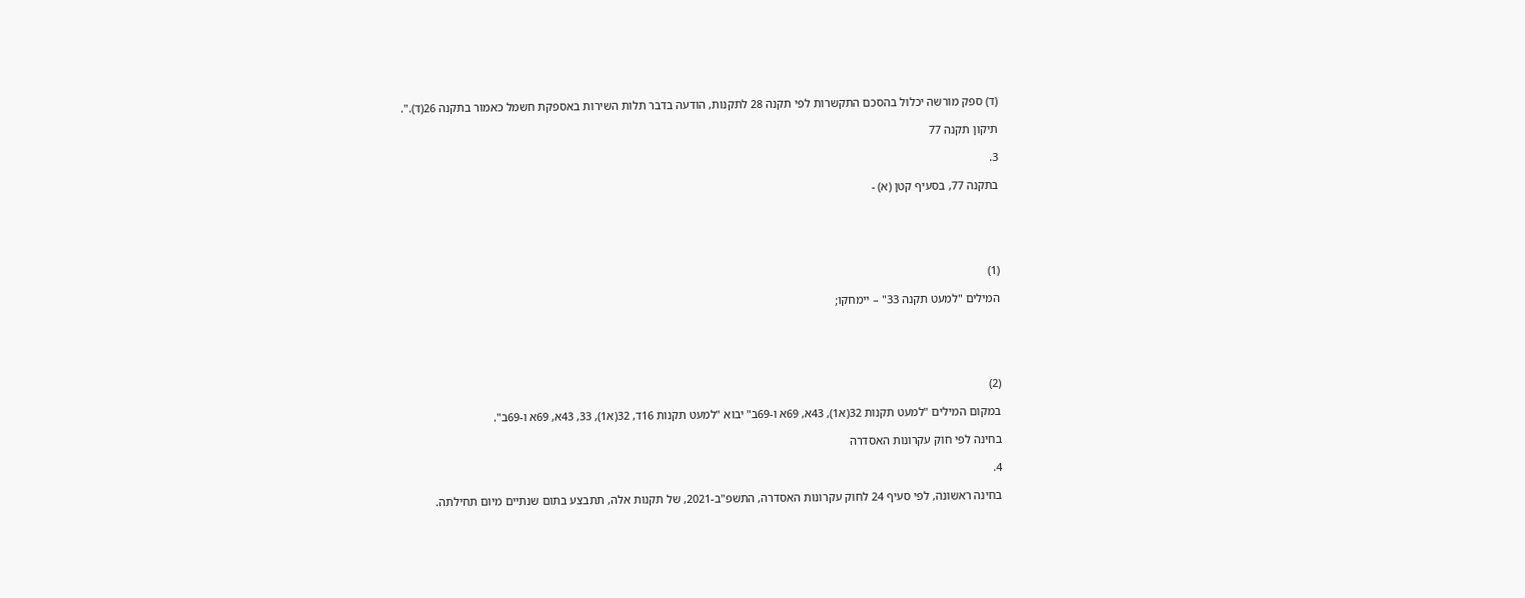(ד) ספק מורשה יכלול בהסכם התקשרות לפי תקנה 28 לתקנות, הודעה בדבר תלות השירות באספקת חשמל כאמור בתקנה 26(ד).".

תיקון תקנה 77

3.

בתקנה 77, בסעיף קטן (א) -





(1)

המילים "למעט תקנה 33" – יימחקו;





(2)

במקום המילים "למעט תקנות 32(א1), 43א, 69א ו-69ב" יבוא "למעט תקנות 16ד, 32(א1), 33, 43א, 69א ו-69ב".

בחינה לפי חוק עקרונות האסדרה

4.

בחינה ראשונה, לפי סעיף 24 לחוק עקרונות האסדרה, התשפ"ב-2021, של תקנות אלה, תתבצע בתום שנתיים מיום תחילתה.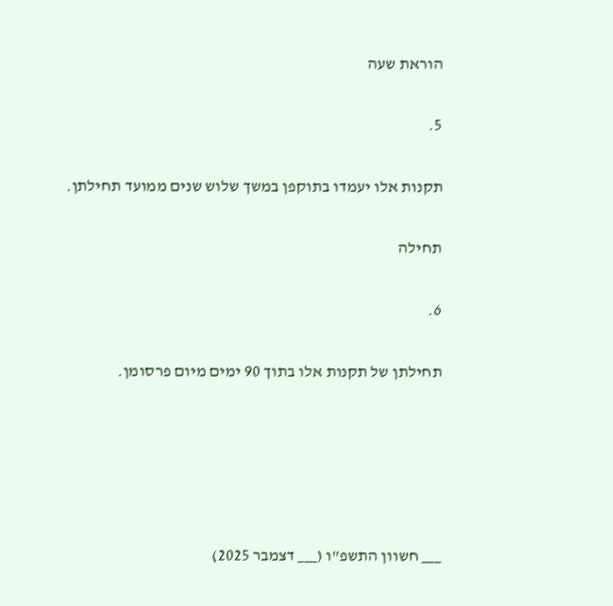הוראת שעה

5.

תקנות אלו יעמדו בתוקפן במשך שלוש שנים ממועד תחילתן.

תחילה

6.

תחילתן של תקנות אלו בתוך 90 ימים מיום פרסומן.





___ חשוון התשפ"ו (___ דצמבר 2025)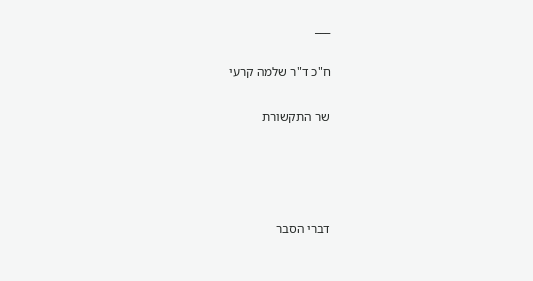___

ח"כ ד"ר שלמה קרעי

שר התקשורת




דברי הסבר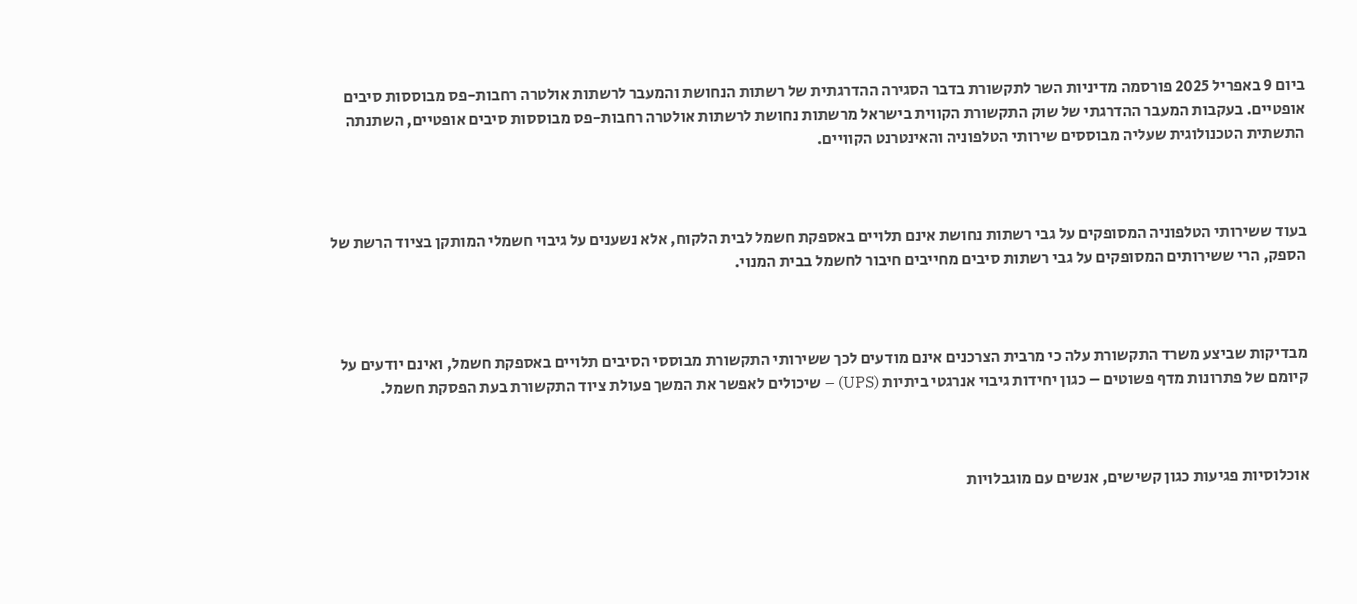ביום 9 באפריל 2025 פורסמה מדיניות השר לתקשורת בדבר הסגירה ההדרגתית של רשתות הנחושת והמעבר לרשתות אולטרה רחבות-פס מבוססות סיבים אופטיים. בעקבות המעבר ההדרגתי של שוק התקשורת הקווית בישראל מרשתות נחושת לרשתות אולטרה רחבות-פס מבוססות סיבים אופטיים, השתנתה התשתית הטכנולוגית שעליה מבוססים שירותי הטלפוניה והאינטרנט הקוויים.



בעוד ששירותי הטלפוניה המסופקים על גבי רשתות נחושת אינם תלויים באספקת חשמל לבית הלקוח, אלא נשענים על גיבוי חשמלי המותקן בציוד הרשת של הספק, הרי ששירותים המסופקים על גבי רשתות סיבים מחייבים חיבור לחשמל בבית המנוי.



מבדיקות שביצע משרד התקשורת עלה כי מרבית הצרכנים אינם מודעים לכך ששירותי התקשורת מבוססי הסיבים תלויים באספקת חשמל, ואינם יודעים על קיומם של פתרונות מדף פשוטים – כגון יחידות גיבוי אנרגטי ביתיות (UPS) – שיכולים לאפשר את המשך פעולת ציוד התקשורת בעת הפסקת חשמל.



אוכלוסיות פגיעות כגון קשישים, אנשים עם מוגבלויות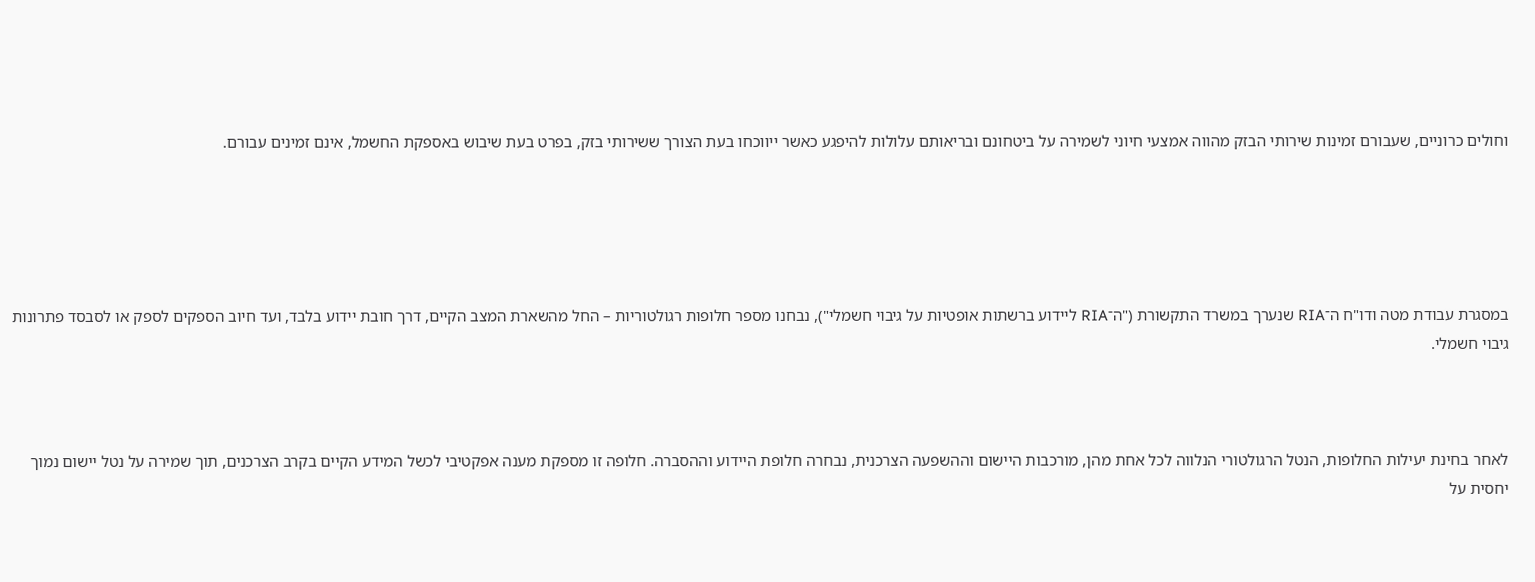וחולים כרוניים, שעבורם זמינות שירותי הבזק מהווה אמצעי חיוני לשמירה על ביטחונם ובריאותם עלולות להיפגע כאשר ייווכחו בעת הצורך ששירותי בזק, בפרט בעת שיבוש באספקת החשמל, אינם זמינים עבורם.





במסגרת עבודת מטה ודו"ח ה־RIA שנערך במשרד התקשורת ("ה־RIA ליידוע ברשתות אופטיות על גיבוי חשמלי"), נבחנו מספר חלופות רגולטוריות – החל מהשארת המצב הקיים, דרך חובת יידוע בלבד, ועד חיוב הספקים לספק או לסבסד פתרונות גיבוי חשמלי.



לאחר בחינת יעילות החלופות, הנטל הרגולטורי הנלווה לכל אחת מהן, מורכבות היישום וההשפעה הצרכנית, נבחרה חלופת היידוע וההסברה. חלופה זו מספקת מענה אפקטיבי לכשל המידע הקיים בקרב הצרכנים, תוך שמירה על נטל יישום נמוך יחסית על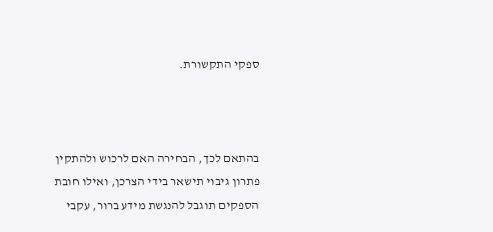ספקי התקשורת.



בהתאם לכך, הבחירה האם לרכוש ולהתקין פתרון גיבוי תישאר בידי הצרכן, ואילו חובת הספקים תוגבל להנגשת מידע ברור, עקבי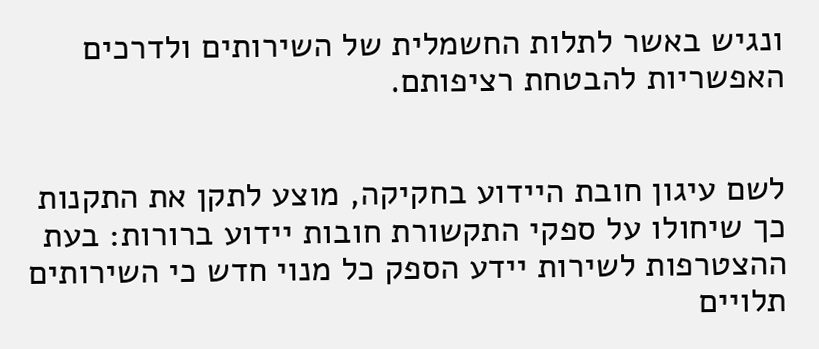ונגיש באשר לתלות החשמלית של השירותים ולדרכים האפשריות להבטחת רציפותם.


לשם עיגון חובת היידוע בחקיקה, מוצע לתקן את התקנות כך שיחולו על ספקי התקשורת חובות יידוע ברורות: בעת ההצטרפות לשירות יידע הספק כל מנוי חדש כי השירותים תלויים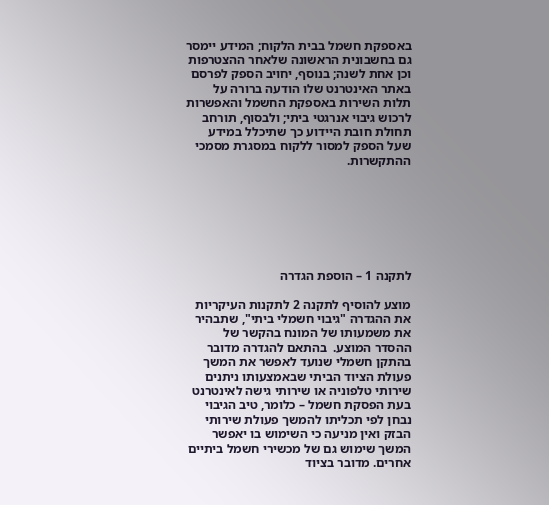באספקת חשמל בבית הלקוח; המידע יימסר גם בחשבונית הראשונה שלאחר ההצטרפות וכן אחת לשנה; בנוסף, יחויב הספק לפרסם באתר האינטרנט שלו הודעה ברורה על תלות השירות באספקת החשמל והאפשרות לרכוש גיבוי אנרגטי ביתי; ולבסוף, תורחב תחולת חובת היידוע כך שתיכלל במידע שעל הספק למסור ללקוח במסגרת מסמכי ההתקשרות.







לתקנה 1 – הוספת הגדרה

מוצע להוסיף לתקנה 2 לתקנות העיקריות את ההגדרה "גיבוי חשמלי ביתי", שתבהיר את משמעותו של המונח בהקשר של ההסדר המוצע.  בהתאם להגדרה מדובר בהתקן חשמלי שנועד לאפשר את המשך פעולת הציוד הביתי שבאמצעותו ניתנים שירותי טלפוניה או שירותי גישה לאינטרנט בעת הפסקת חשמל – כלומר, טיב הגיבוי נבחן לפי תכליתו להמשך פעולת שירותי הבזק ואין מניעה כי השימוש בו יאפשר המשך שימוש גם של מכשירי חשמל ביתיים אחרים. מדובר בציוד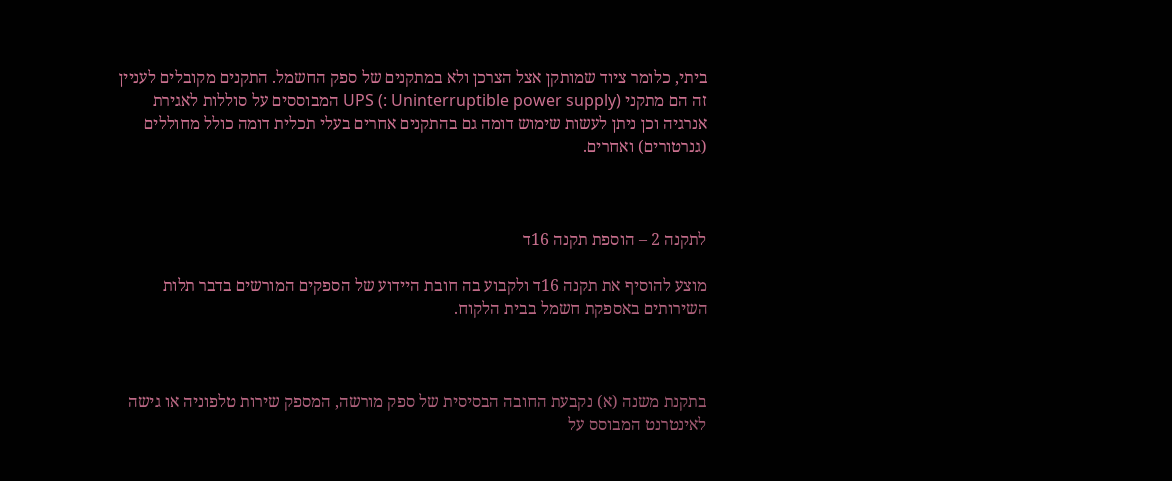ביתי, כלומר ציוד שמותקן אצל הצרכן ולא במתקנים של ספק החשמל. התקנים מקובלים לעניין זה הם מתקני UPS (: Uninterruptible power supply) המבוססים על סוללות לאגירת אנרגיה וכן ניתן לעשות שימוש דומה גם בהתקנים אחרים בעלי תכלית דומה כולל מחוללים (גנרטורים) ואחרים.



לתקנה 2 – הוספת תקנה 16ד

מוצע להוסיף את תקנה 16ד ולקבוע בה חובת היידוע של הספקים המורשים בדבר תלות השירותים באספקת חשמל בבית הלקוח.



בתקנת משנה (א) נקבעת החובה הבסיסית של ספק מורשה, המספק שירות טלפוניה או גישה לאינטרנט המבוסס על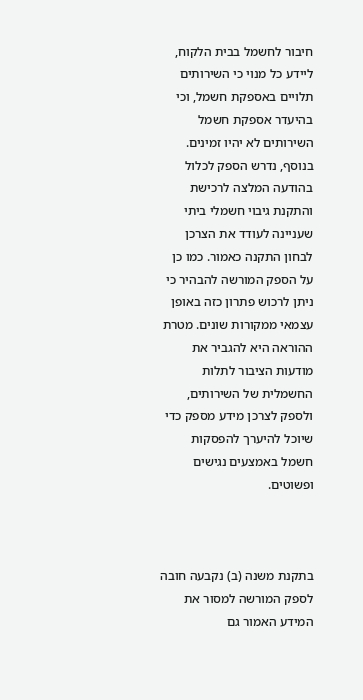חיבור לחשמל בבית הלקוח, ליידע כל מנוי כי השירותים תלויים באספקת חשמל, וכי בהיעדר אספקת חשמל השירותים לא יהיו זמינים. בנוסף, נדרש הספק לכלול בהודעה המלצה לרכישת והתקנת גיבוי חשמלי ביתי שעניינה לעודד את הצרכן לבחון התקנה כאמור. כמו כן על הספק המורשה להבהיר כי ניתן לרכוש פתרון כזה באופן עצמאי ממקורות שונים. מטרת ההוראה היא להגביר את מודעות הציבור לתלות החשמלית של השירותים, ולספק לצרכן מידע מספק כדי שיוכל להיערך להפסקות חשמל באמצעים נגישים ופשוטים.



בתקנת משנה (ב) נקבעה חובה לספק המורשה למסור את המידע האמור גם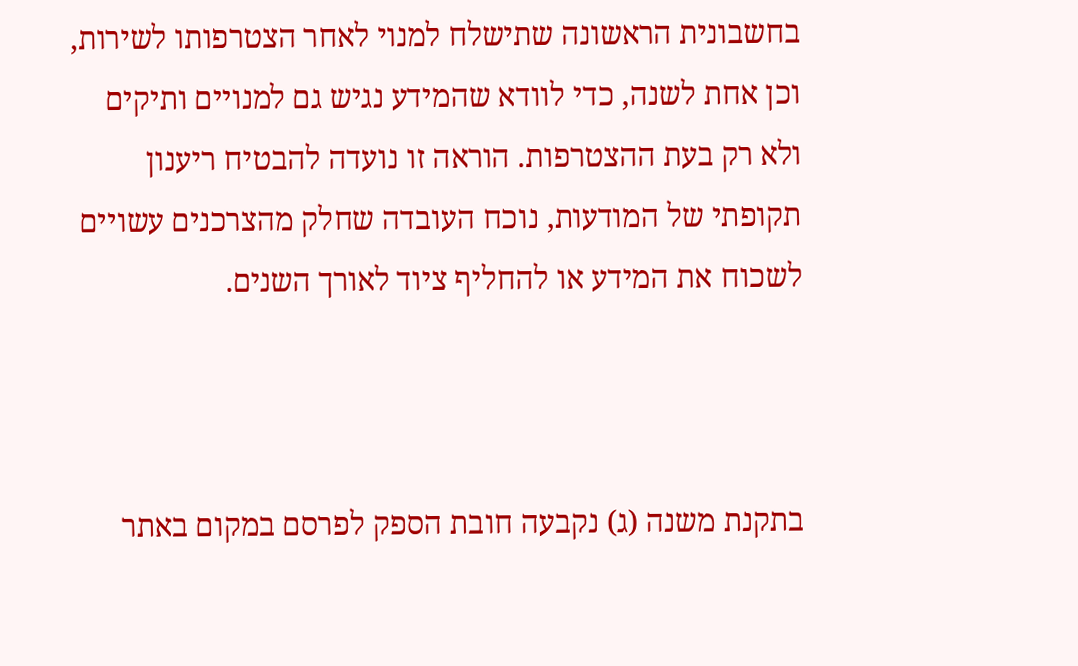בחשבונית הראשונה שתישלח למנוי לאחר הצטרפותו לשירות, וכן אחת לשנה, כדי לוודא שהמידע נגיש גם למנויים ותיקים ולא רק בעת ההצטרפות. הוראה זו נועדה להבטיח ריענון תקופתי של המודעות, נוכח העובדה שחלק מהצרכנים עשויים לשכוח את המידע או להחליף ציוד לאורך השנים.



בתקנת משנה (ג) נקבעה חובת הספק לפרסם במקום באתר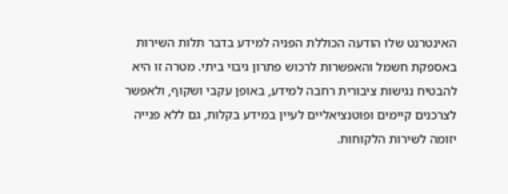האינטרנט שלו הודעה הכוללת הפניה למידע בדבר תלות השירות באספקת חשמל והאפשרות לרכוש פתרון גיבוי ביתי. מטרה זו היא להבטיח נגישות ציבורית רחבה למידע, באופן עקבי ושקוף, ולאפשר לצרכנים קיימים ופוטנציאליים לעיין במידע בקלות, גם ללא פנייה יזומה לשירות הלקוחות.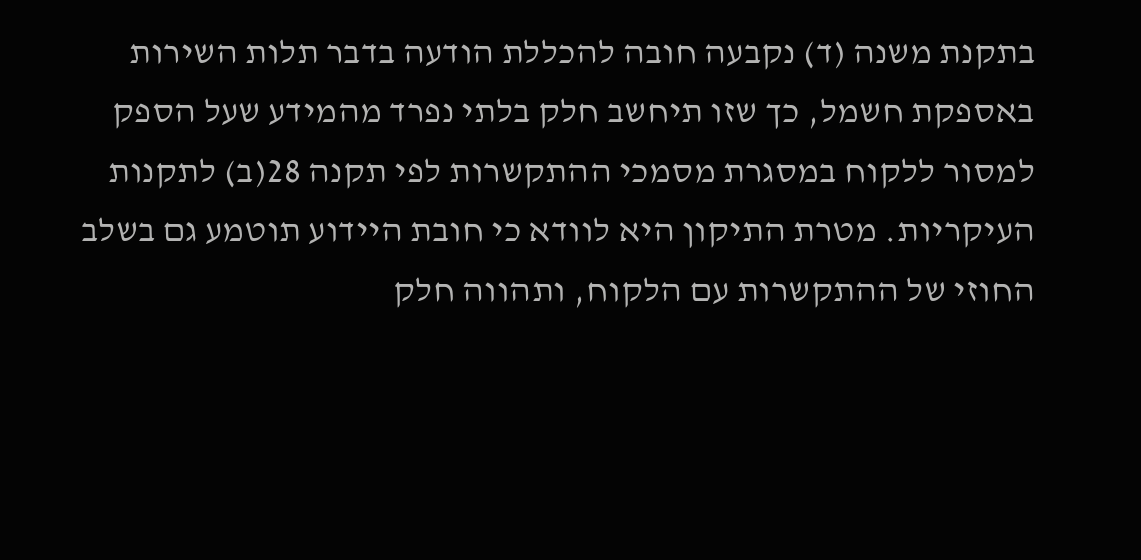בתקנת משנה (ד) נקבעה חובה להכללת הודעה בדבר תלות השירות באספקת חשמל, כך שזו תיחשב חלק בלתי נפרד מהמידע שעל הספק למסור ללקוח במסגרת מסמכי ההתקשרות לפי תקנה 28(ב) לתקנות העיקריות. מטרת התיקון היא לוודא כי חובת היידוע תוטמע גם בשלב החוזי של ההתקשרות עם הלקוח, ותהווה חלק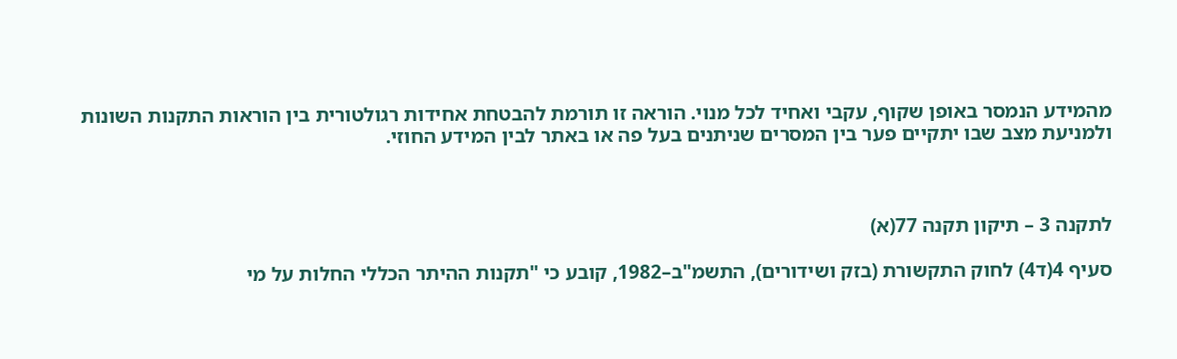מהמידע הנמסר באופן שקוף, עקבי ואחיד לכל מנוי. הוראה זו תורמת להבטחת אחידות רגולטורית בין הוראות התקנות השונות ולמניעת מצב שבו יתקיים פער בין המסרים שניתנים בעל פה או באתר לבין המידע החוזי.



לתקנה 3 – תיקון תקנה 77(א)

סעיף 4(ד4) לחוק התקשורת (בזק ושידורים), התשמ"ב–1982, קובע כי "תקנות ההיתר הכללי החלות על מי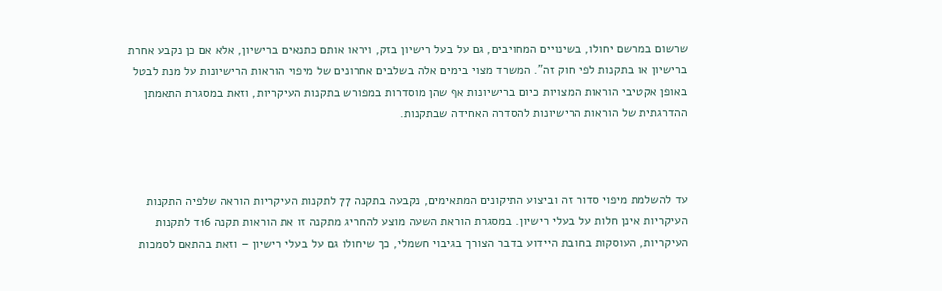שרשום במרשם יחולו, בשינויים המחויבים, גם על בעל רישיון בזק, ויראו אותם כתנאים ברישיון, אלא אם כן נקבע אחרת ברישיון או בתקנות לפי חוק זה". המשרד מצוי בימים אלה בשלבים אחרונים של מיפוי הוראות הרישיונות על מנת לבטל באופן אקטיבי הוראות המצויות כיום ברישיונות אף שהן מוסדרות במפורש בתקנות העיקריות, וזאת במסגרת התאמתן ההדרגתית של הוראות הרישיונות להסדרה האחידה שבתקנות.



עד להשלמת מיפוי סדור זה וביצוע התיקונים המתאימים, נקבעה בתקנה 77 לתקנות העיקריות הוראה שלפיה התקנות העיקריות אינן חלות על בעלי רישיון. במסגרת הוראת השעה מוצע להחריג מתקנה זו את הוראות תקנה 16ד לתקנות העיקריות, העוסקות בחובת היידוע בדבר הצורך בגיבוי חשמלי, כך שיחולו גם על בעלי רישיון – וזאת בהתאם לסמכות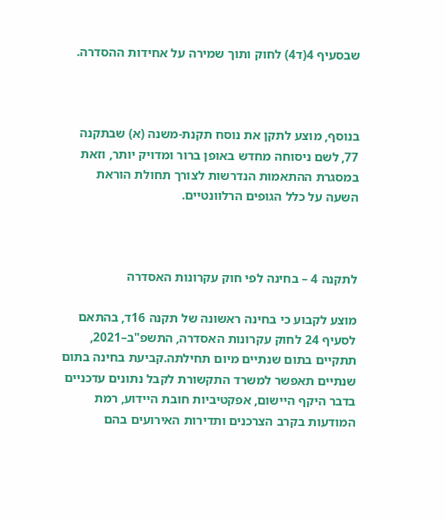שבסעיף 4(ד4) לחוק ותוך שמירה על אחידות ההסדרה.



בנוסף, מוצע לתקן את נוסח תקנת-משנה (א) שבתקנה 77, לשם ניסוחה מחדש באופן ברור ומדויק יותר, וזאת במסגרת ההתאמות הנדרשות לצורך תחולת הוראת השעה על כלל הגופים הרלוונטיים.



לתקנה 4 – בחינה לפי חוק עקרונות האסדרה

מוצע לקבוע כי בחינה ראשונה של תקנה 16ד, בהתאם לסעיף 24 לחוק עקרונות האסדרה, התשפ"ב–2021, תתקיים בתום שנתיים מיום תחילתה.קביעת בחינה בתום שנתיים תאפשר למשרד התקשורת לקבל נתונים עדכניים בדבר היקף היישום, אפקטיביות חובת היידוע, רמת המודעות בקרב הצרכנים ותדירות האירועים בהם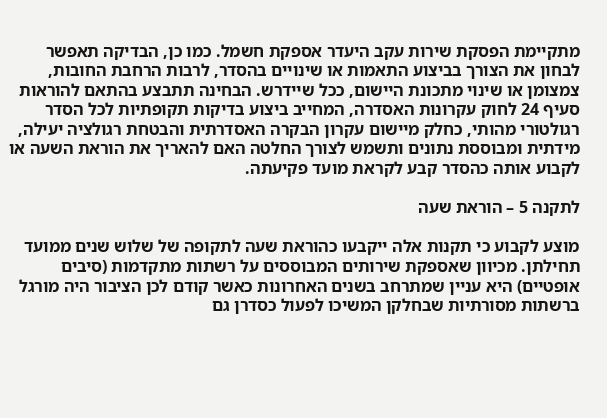מתקיימת הפסקת שירות עקב היעדר אספקת חשמל. כמו כן, הבדיקה תאפשר לבחון את הצורך בביצוע התאמות או שינויים בהסדר, לרבות הרחבת החובות, צמצומן או שינוי מתכונת היישום, ככל שיידרש. הבחינה תתבצע בהתאם להוראות סעיף 24 לחוק עקרונות האסדרה, המחייב ביצוע בדיקות תקופתיות לכל הסדר רגולטורי מהותי, כחלק מיישום עקרון הבקרה האסדרתית והבטחת רגולציה יעילה, מידתית ומבוססת נתונים ותשמש לצורך החלטה האם להאריך את הוראת השעה או לקבוע אותה כהסדר קבע לקראת מועד פקיעתה.

לתקנה 5 – הוראת שעה

מוצע לקבוע כי תקנות אלה ייקבעו כהוראת שעה לתקופה של שלוש שנים ממועד תחילתן. מכיוון שאספקת שירותים המבוססים על רשתות מתקדמות (סיבים אופטיים) היא עניין שמתרחב בשנים האחרונות כאשר קודם לכן הציבור היה מורגל ברשתות מסורתיות שבחלקן המשיכו לפעול כסדרן גם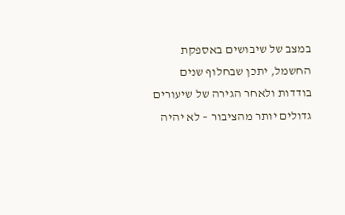במצב של שיבושים באספקת החשמל, יתכן שבחלוף שנים בודדות ולאחר הגירה של שיעורים גדולים יותר מהציבור – לא יהיה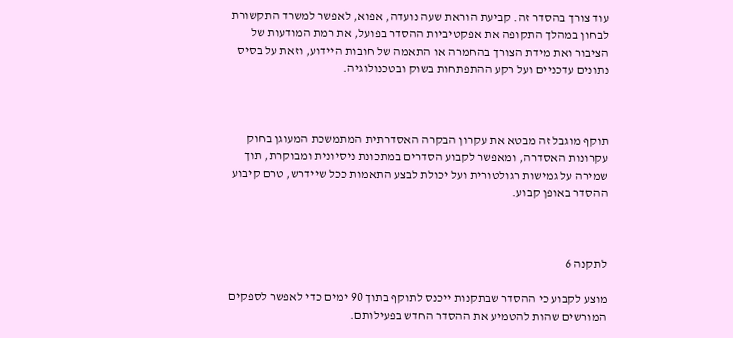עוד צורך בהסדר זה. קביעת הוראת שעה נועדה, אפוא, לאפשר למשרד התקשורת לבחון במהלך התקופה את אפקטיביות ההסדר בפועל, את רמת המודעות של הציבור ואת מידת הצורך בהחמרה או התאמה של חובות היידוע, וזאת על בסיס נתונים עדכניים ועל רקע ההתפתחות בשוק ובטכנולוגיה.



תוקף מוגבל זה מבטא את עקרון הבקרה האסדרתית המתמשכת המעוגן בחוק עקרונות האסדרה, ומאפשר לקבוע הסדרים במתכונת ניסיונית ומבוקרת, תוך שמירה על גמישות רגולטורית ועל יכולת לבצע התאמות ככל שיידרש, טרם קיבוע ההסדר באופן קבוע.



לתקנה 6

מוצע לקבוע כי ההסדר שבתקנות ייכנס לתוקף בתוך 90 ימים כדי לאפשר לספקים המורשים שהות להטמיע את ההסדר החדש בפעילותם.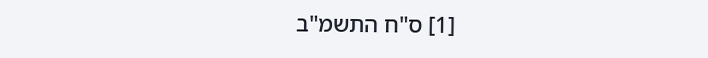[1] ס"ח התשמ"ב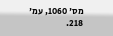מס' 1060, עמ' 218.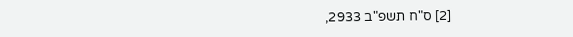[2] ס"ח תשפ"ב 2933,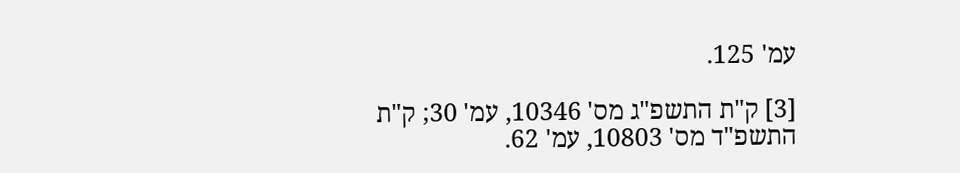עמ' 125.

[3] ק"ת התשפ"ג מס' 10346, עמ' 30; ק"ת התשפ"ד מס' 10803, עמ' 62.